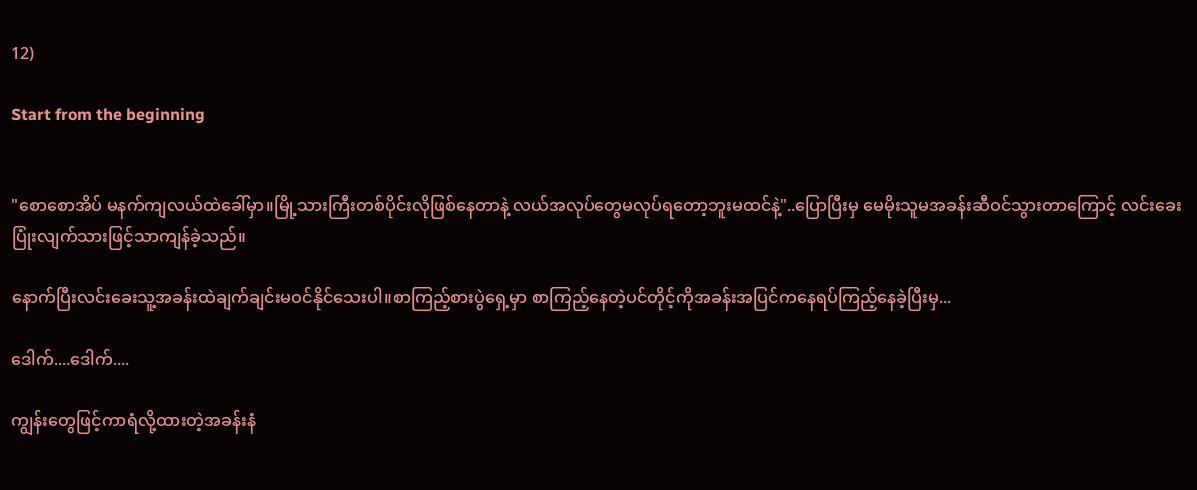12)

Start from the beginning


"စောစောအိပ် မနက်ကျလယ်ထဲခေါ်မှာ။မြို့သားကြီးတစ်ပိုင်းလိုဖြစ်နေတာနဲ့ လယ်အလုပ်တွေမလုပ်ရတော့ဘူးမထင်နဲ့"..ပြောပြီးမှ မေမိုးသူမအခန်းဆီဝင်သွားတာကြောင့် လင်းခေးပြုံးလျက်သားဖြင့်သာကျန်ခဲ့သည်။

နောက်ပြီးလင်းခေးသူ့အခန်းထဲချက်ချင်းမဝင်နိုင်သေးပါ။စာကြည့်စားပွဲရှေ့မှာ စာကြည့်နေတဲ့ပင်တိုင့်ကိုအခန်းအပြင်ကနေရပ်ကြည့်နေခဲ့ပြီးမှ...

ဒေါက်....ဒေါက်....

ကျွန်းတွေဖြင့်ကာရံလို့ထားတဲ့အခန်းနံ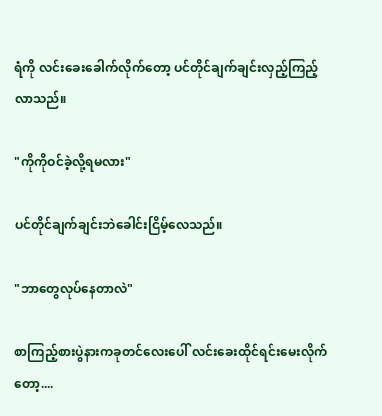ရံကို လင်းခေးခေါက်လိုက်တော့ ပင်တိုင်ချက်ချင်းလှည့်ကြည့်လာသည်။

"ကိုကိုဝင်ခဲ့လို့ရမလား"

ပင်တိုင်ချက်ချင်းဘဲခေါင်းငြိမ့်လေသည်။

"ဘာတွေလုပ်နေတာလဲ"

စာကြည့်စားပွဲနားကခုတင်လေးပေါ် လင်းခေးထိုင်ရင်းမေးလိုက်တော့....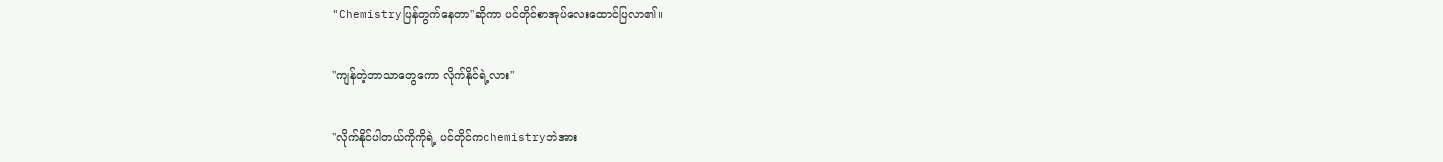"Chemistryပြန်တွက်နေတာ"ဆိုကာ ပင်တိုင်စာအုပ်လေးထောင်ပြလာ၏။

"ကျန်တဲ့ဘာသာတွေကော လိုက်နိုင်ရဲ့လား"

"လိုက်နိုင်ပါတယ်ကိုကိုရဲ့ ပင်တိုင်ကchemistryဘဲအား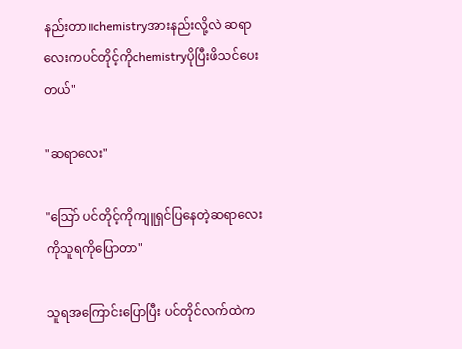နည်းတာ။chemistryအားနည်းလို့လဲ ဆရာလေးကပင်တိုင့်ကိုchemistryပိုပြီးဖိသင်ပေးတယ်"

"ဆရာလေး"

"သြော် ပင်တိုင့်ကိုကျူရှင်ပြနေတဲ့ဆရာလေးကိုသူရကိုပြောတာ"

သူရအကြောင်းပြောပြီး ပင်တိုင်လက်ထဲက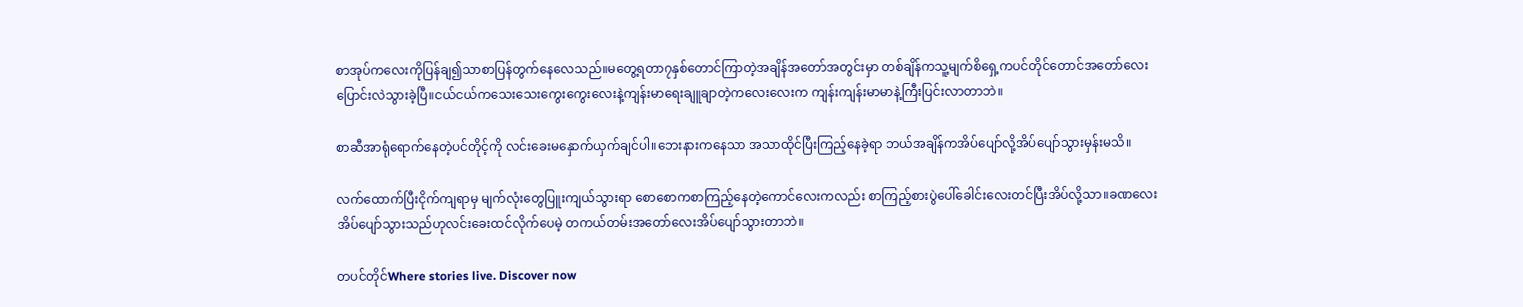စာအုပ်ကလေးကိုပြန်ချ၍သာစာပြန်တွက်နေလေသည်။မတွေ့ရတာ၇နှစ်တောင်ကြာတဲ့အချိန်အတော်အတွင်းမှာ တစ်ချိန်ကသူ့မျက်စိရှေ့ကပင်တိုင်တောင်အတော်လေးပြောင်းလဲသွားခဲ့ပြီ။ငယ်ငယ်ကသေးသေးကွေးကွေးလေးနဲ့ကျန်းမာရေးချူချာတဲ့ကလေးလေးက ကျန်းကျန်းမာမာနဲ့ကြီးပြင်းလာတာဘဲ။

စာဆီအာရုံရောက်နေတဲ့ပင်တိုင့်ကို လင်းခေးမနှောက်ယှက်ချင်ပါ။ဘေးနားကနေသာ အသာထိုင်ပြီးကြည့်နေခဲ့ရာ ဘယ်အချိန်ကအိပ်ပျော်လို့အိပ်ပျော်သွားမှန်းမသိ။

လက်ထောက်ပြီးငိုက်ကျရာမှ မျက်လုံးတွေပြူးကျယ်သွားရာ စောစောကစာကြည့်နေတဲ့ကောင်လေးကလည်း စာကြည့်စားပွဲပေါ်ခေါင်းလေးတင်ပြီးအိပ်လို့သာ။ခဏလေးအိပ်ပျော်သွားသည်ဟုလင်းခေးထင်လိုက်ပေမဲ့ တကယ်တမ်းအတော်လေးအိပ်ပျော်သွားတာဘဲ။

တပင်တိုင်Where stories live. Discover now